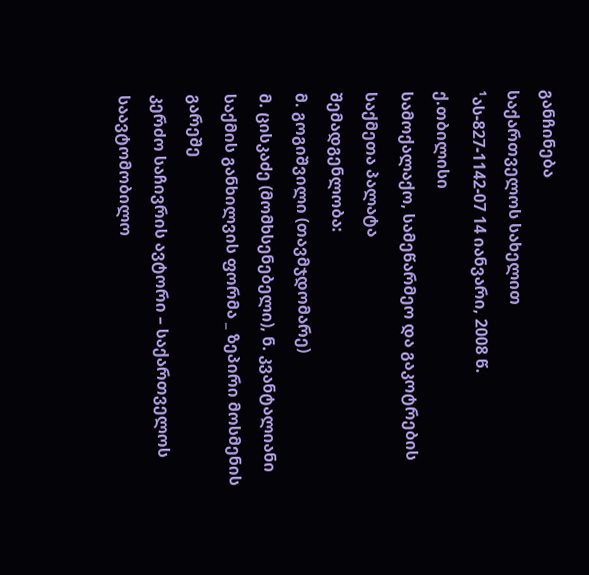განჩინება
საქართველოს სახელით
¹ას-827-1142-07 14 იანვარი, 2008 წ.
ქ.თბილისი
სამოქალაქო, სამეწარმეო და გაკოტრების
საქმეთა პალატა
შემადგენლობა:
მ. გოგიშვილი (თავმჯდომარე)
მ. ცისკაძე (მომხსენებელი), ნ. კვანტალიანი
საქმის განხილვის ფორმა _ ზეპირი მოსმენის გარეშე
კერძო საჩივრის ავტორი – საქართველოს საავტომობილო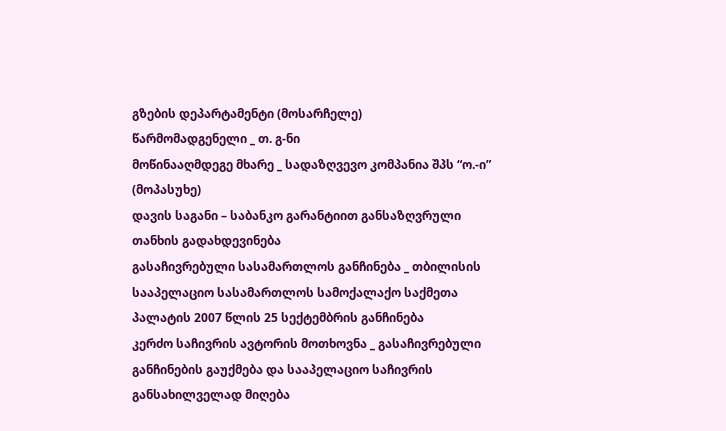გზების დეპარტამენტი (მოსარჩელე)
წარმომადგენელი _ თ. გ-ნი
მოწინააღმდეგე მხარე _ სადაზღვევო კომპანია შპს “ო.-ი” (მოპასუხე)
დავის საგანი – საბანკო გარანტიით განსაზღვრული თანხის გადახდევინება
გასაჩივრებული სასამართლოს განჩინება _ თბილისის სააპელაციო სასამართლოს სამოქალაქო საქმეთა პალატის 2007 წლის 25 სექტემბრის განჩინება
კერძო საჩივრის ავტორის მოთხოვნა _ გასაჩივრებული განჩინების გაუქმება და სააპელაციო საჩივრის განსახილველად მიღება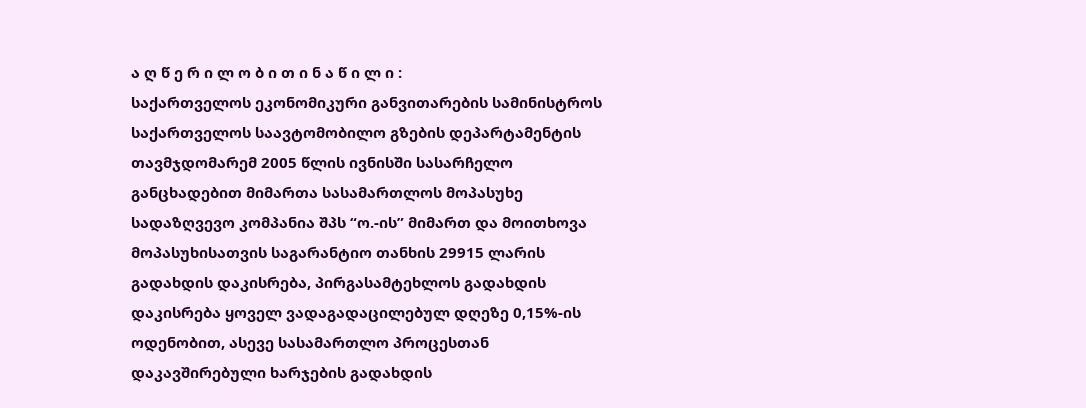ა ღ წ ე რ ი ლ ო ბ ი თ ი ნ ა წ ი ლ ი :
საქართველოს ეკონომიკური განვითარების სამინისტროს საქართველოს საავტომობილო გზების დეპარტამენტის თავმჯდომარემ 2005 წლის ივნისში სასარჩელო განცხადებით მიმართა სასამართლოს მოპასუხე სადაზღვევო კომპანია შპს “ო.-ის” მიმართ და მოითხოვა მოპასუხისათვის საგარანტიო თანხის 29915 ლარის გადახდის დაკისრება, პირგასამტეხლოს გადახდის დაკისრება ყოველ ვადაგადაცილებულ დღეზე 0,15%-ის ოდენობით, ასევე სასამართლო პროცესთან დაკავშირებული ხარჯების გადახდის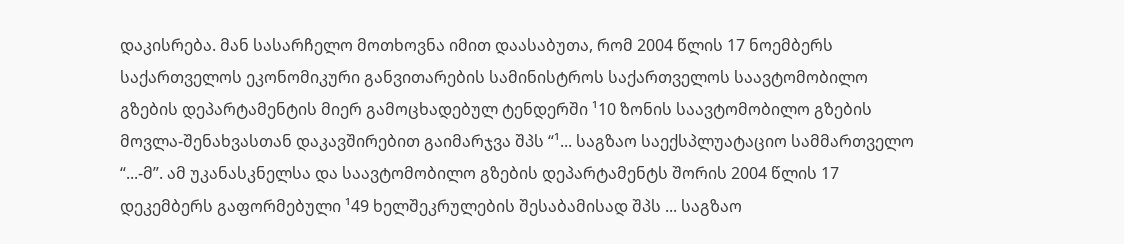დაკისრება. მან სასარჩელო მოთხოვნა იმით დაასაბუთა, რომ 2004 წლის 17 ნოემბერს საქართველოს ეკონომიკური განვითარების სამინისტროს საქართველოს საავტომობილო გზების დეპარტამენტის მიერ გამოცხადებულ ტენდერში ¹10 ზონის საავტომობილო გზების მოვლა-შენახვასთან დაკავშირებით გაიმარჯვა შპს “¹... საგზაო საექსპლუატაციო სამმართველო “...-მ”. ამ უკანასკნელსა და საავტომობილო გზების დეპარტამენტს შორის 2004 წლის 17 დეკემბერს გაფორმებული ¹49 ხელშეკრულების შესაბამისად შპს ... საგზაო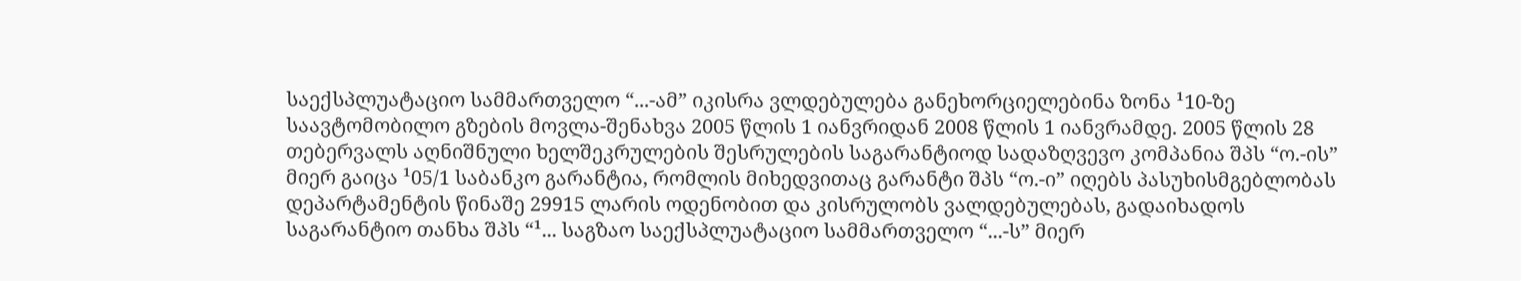საექსპლუატაციო სამმართველო “...-ამ” იკისრა ვლდებულება განეხორციელებინა ზონა ¹10-ზე საავტომობილო გზების მოვლა-შენახვა 2005 წლის 1 იანვრიდან 2008 წლის 1 იანვრამდე. 2005 წლის 28 თებერვალს აღნიშნული ხელშეკრულების შესრულების საგარანტიოდ სადაზღვევო კომპანია შპს “ო.-ის” მიერ გაიცა ¹05/1 საბანკო გარანტია, რომლის მიხედვითაც გარანტი შპს “ო.-ი” იღებს პასუხისმგებლობას დეპარტამენტის წინაშე 29915 ლარის ოდენობით და კისრულობს ვალდებულებას, გადაიხადოს საგარანტიო თანხა შპს “¹... საგზაო საექსპლუატაციო სამმართველო “...-ს” მიერ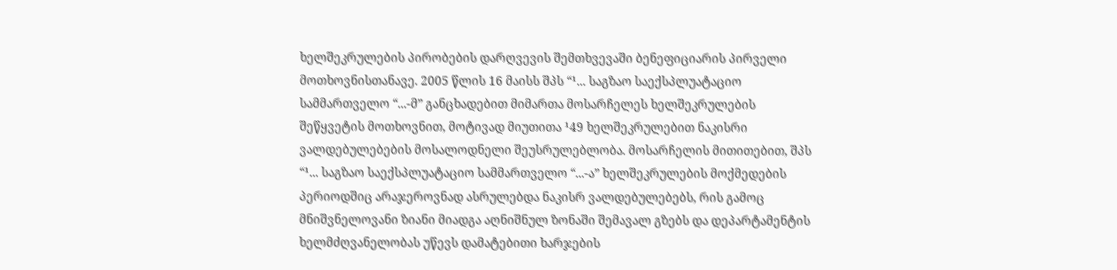ხელშეკრულების პირობების დარღვევის შემთხვევაში ბენეფიციარის პირველი მოთხოვნისთანავე. 2005 წლის 16 მაისს შპს “¹... საგზაო საექსპლუატაციო სამმართველო “...-მ” განცხადებით მიმართა მოსარჩელეს ხელშეკრულების შეწყვეტის მოთხოვნით, მოტივად მიუთითა ¹49 ხელშეკრულებით ნაკისრი ვალდებულებების მოსალოდნელი შეუსრულებლობა. მოსარჩელის მითითებით, შპს “¹... საგზაო საექსპლუატაციო სამმართველო “...-ა” ხელშეკრულების მოქმედების პერიოდშიც არაჯეროვნად ასრულებდა ნაკისრ ვალდებულებებს, რის გამოც მნიშვნელოვანი ზიანი მიადგა აღნიშნულ ზონაში შემავალ გზებს და დეპარტამენტის ხელმძღვანელობას უწევს დამატებითი ხარჯების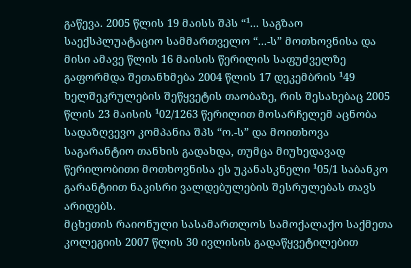გაწევა. 2005 წლის 19 მაისს შპს “¹... საგზაო საექსპლუატაციო სამმართველო “...-ს” მოთხოვნისა და მისი ამავე წლის 16 მაისის წერილის საფუძველზე გაფორმდა შეთანხმება 2004 წლის 17 დეკემბრის ¹49 ხელშეკრულების შეწყვეტის თაობაზე, რის შესახებაც 2005 წლის 23 მაისის ¹02/1263 წერილით მოსარჩელემ აცნობა სადაზღვევო კომპანია შპს “ო.-ს” და მოითხოვა საგარანტიო თანხის გადახდა, თუმცა მიუხედავად წერილობითი მოთხოვნისა ეს უკანასკნელი ¹05/1 საბანკო გარანტიით ნაკისრი ვალდებულების შესრულებას თავს არიდებს.
მცხეთის რაიონული სასამართლოს სამოქალაქო საქმეთა კოლეგიის 2007 წლის 30 ივლისის გადაწყვეტილებით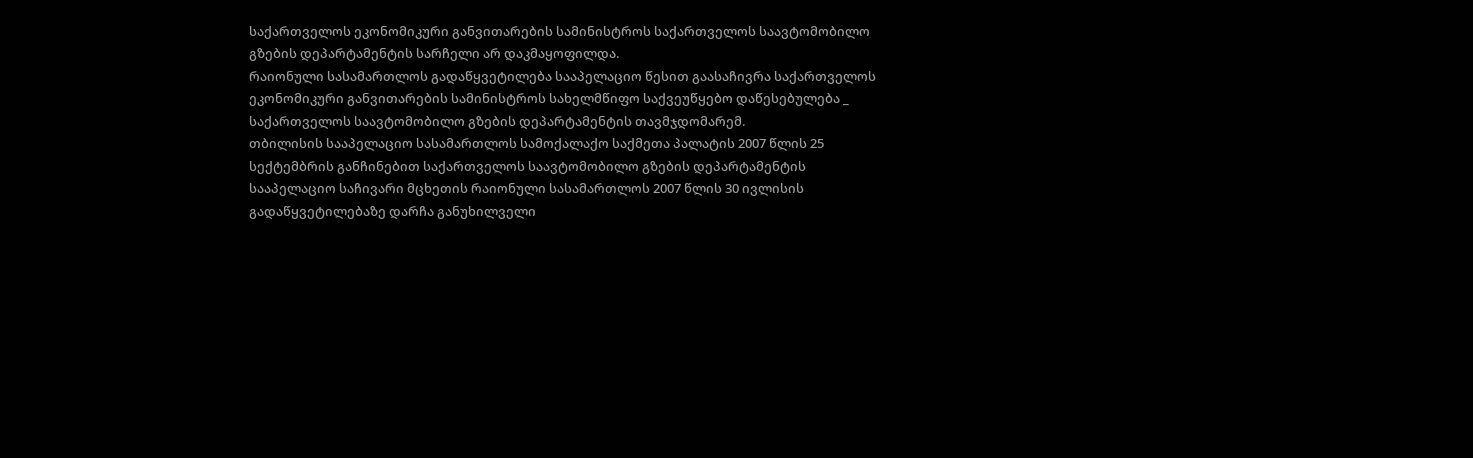საქართველოს ეკონომიკური განვითარების სამინისტროს საქართველოს საავტომობილო გზების დეპარტამენტის სარჩელი არ დაკმაყოფილდა.
რაიონული სასამართლოს გადაწყვეტილება სააპელაციო წესით გაასაჩივრა საქართველოს ეკონომიკური განვითარების სამინისტროს სახელმწიფო საქვეუწყებო დაწესებულება _ საქართველოს საავტომობილო გზების დეპარტამენტის თავმჯდომარემ.
თბილისის სააპელაციო სასამართლოს სამოქალაქო საქმეთა პალატის 2007 წლის 25 სექტემბრის განჩინებით საქართველოს საავტომობილო გზების დეპარტამენტის სააპელაციო საჩივარი მცხეთის რაიონული სასამართლოს 2007 წლის 30 ივლისის გადაწყვეტილებაზე დარჩა განუხილველი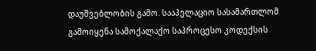დაუშვებლობის გამო. სააპელაციო სასამართლომ გამოიყენა სამოქალაქო საპროცესო კოდექსის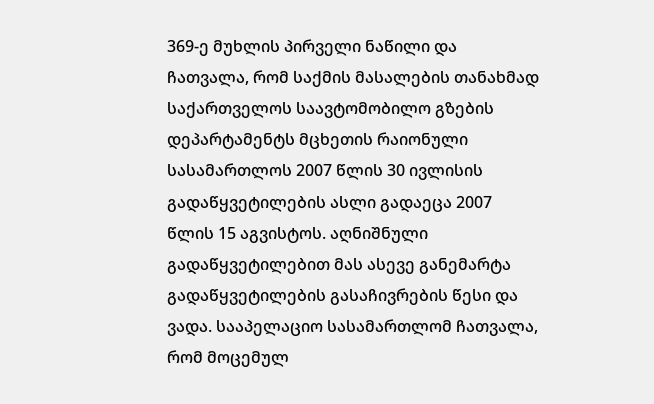369-ე მუხლის პირველი ნაწილი და ჩათვალა, რომ საქმის მასალების თანახმად საქართველოს საავტომობილო გზების დეპარტამენტს მცხეთის რაიონული სასამართლოს 2007 წლის 30 ივლისის გადაწყვეტილების ასლი გადაეცა 2007 წლის 15 აგვისტოს. აღნიშნული გადაწყვეტილებით მას ასევე განემარტა გადაწყვეტილების გასაჩივრების წესი და ვადა. სააპელაციო სასამართლომ ჩათვალა, რომ მოცემულ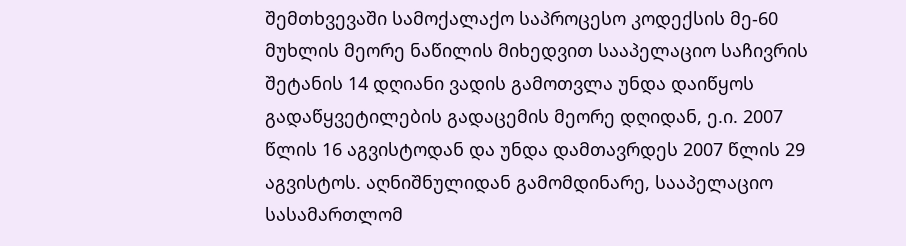შემთხვევაში სამოქალაქო საპროცესო კოდექსის მე-60 მუხლის მეორე ნაწილის მიხედვით სააპელაციო საჩივრის შეტანის 14 დღიანი ვადის გამოთვლა უნდა დაიწყოს გადაწყვეტილების გადაცემის მეორე დღიდან, ე.ი. 2007 წლის 16 აგვისტოდან და უნდა დამთავრდეს 2007 წლის 29 აგვისტოს. აღნიშნულიდან გამომდინარე, სააპელაციო სასამართლომ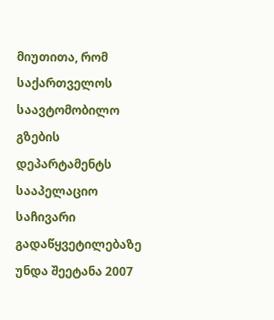მიუთითა, რომ საქართველოს საავტომობილო გზების დეპარტამენტს სააპელაციო საჩივარი გადაწყვეტილებაზე უნდა შეეტანა 2007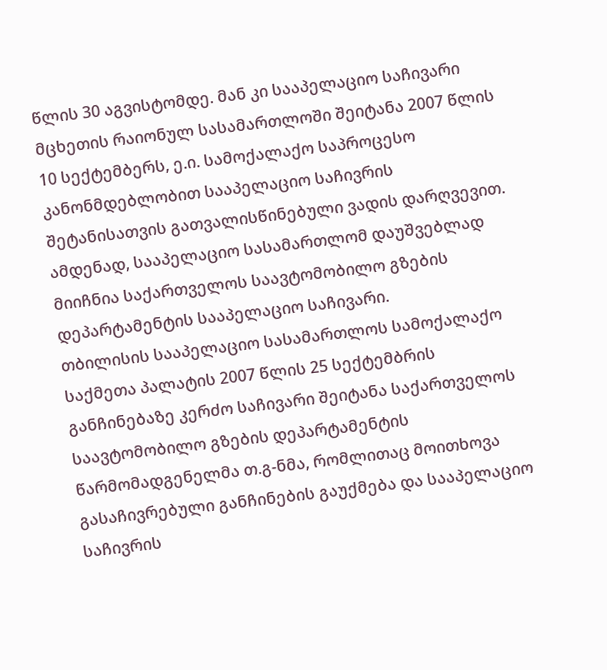წლის 30 აგვისტომდე. მან კი სააპელაციო საჩივარი მცხეთის რაიონულ სასამართლოში შეიტანა 2007 წლის 10 სექტემბერს, ე.ი. სამოქალაქო საპროცესო კანონმდებლობით სააპელაციო საჩივრის შეტანისათვის გათვალისწინებული ვადის დარღვევით. ამდენად, სააპელაციო სასამართლომ დაუშვებლად მიიჩნია საქართველოს საავტომობილო გზების დეპარტამენტის სააპელაციო საჩივარი.
თბილისის სააპელაციო სასამართლოს სამოქალაქო საქმეთა პალატის 2007 წლის 25 სექტემბრის განჩინებაზე კერძო საჩივარი შეიტანა საქართველოს საავტომობილო გზების დეპარტამენტის წარმომადგენელმა თ.გ-ნმა, რომლითაც მოითხოვა გასაჩივრებული განჩინების გაუქმება და სააპელაციო საჩივრის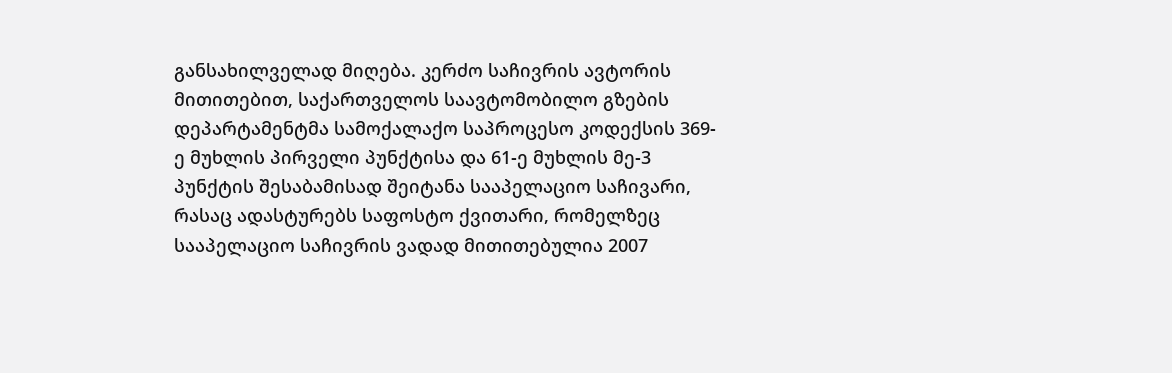განსახილველად მიღება. კერძო საჩივრის ავტორის მითითებით, საქართველოს საავტომობილო გზების დეპარტამენტმა სამოქალაქო საპროცესო კოდექსის 369-ე მუხლის პირველი პუნქტისა და 61-ე მუხლის მე-3 პუნქტის შესაბამისად შეიტანა სააპელაციო საჩივარი, რასაც ადასტურებს საფოსტო ქვითარი, რომელზეც სააპელაციო საჩივრის ვადად მითითებულია 2007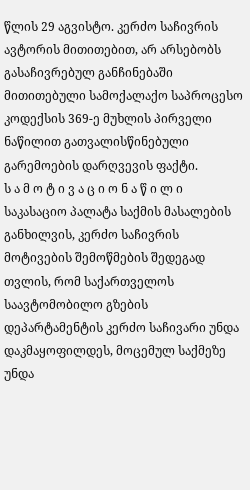წლის 29 აგვისტო. კერძო საჩივრის ავტორის მითითებით, არ არსებობს გასაჩივრებულ განჩინებაში მითითებული სამოქალაქო საპროცესო კოდექსის 369-ე მუხლის პირველი ნაწილით გათვალისწინებული გარემოების დარღვევის ფაქტი.
ს ა მ ო ტ ი ვ ა ც ი ო ნ ა წ ი ლ ი
საკასაციო პალატა საქმის მასალების განხილვის, კერძო საჩივრის მოტივების შემოწმების შედეგად თვლის, რომ საქართველოს საავტომობილო გზების დეპარტამენტის კერძო საჩივარი უნდა დაკმაყოფილდეს, მოცემულ საქმეზე უნდა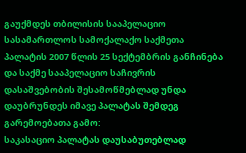გაუქმდეს თბილისის სააპელაციო სასამართლოს სამოქალაქო საქმეთა პალატის 2007 წლის 25 სექტემბრის განჩინება და საქმე სააპელაციო საჩივრის დასაშვებობის შესამოწმებლად უნდა დაუბრუნდეს იმავე პალატას შემდეგ გარემოებათა გამო:
საკასაციო პალატას დაუსაბუთებლად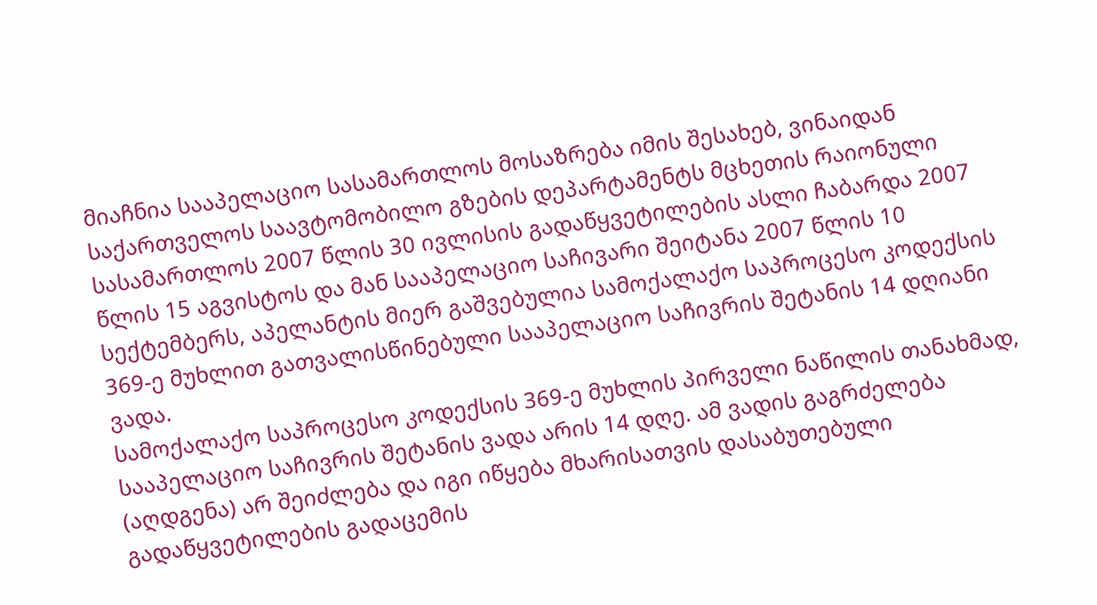მიაჩნია სააპელაციო სასამართლოს მოსაზრება იმის შესახებ, ვინაიდან საქართველოს საავტომობილო გზების დეპარტამენტს მცხეთის რაიონული სასამართლოს 2007 წლის 30 ივლისის გადაწყვეტილების ასლი ჩაბარდა 2007 წლის 15 აგვისტოს და მან სააპელაციო საჩივარი შეიტანა 2007 წლის 10 სექტემბერს, აპელანტის მიერ გაშვებულია სამოქალაქო საპროცესო კოდექსის 369-ე მუხლით გათვალისწინებული სააპელაციო საჩივრის შეტანის 14 დღიანი ვადა.
სამოქალაქო საპროცესო კოდექსის 369-ე მუხლის პირველი ნაწილის თანახმად, სააპელაციო საჩივრის შეტანის ვადა არის 14 დღე. ამ ვადის გაგრძელება (აღდგენა) არ შეიძლება და იგი იწყება მხარისათვის დასაბუთებული გადაწყვეტილების გადაცემის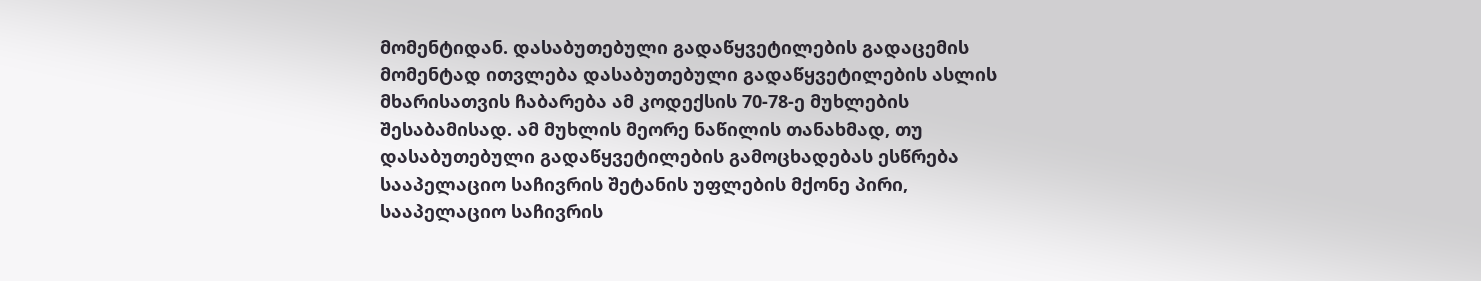მომენტიდან. დასაბუთებული გადაწყვეტილების გადაცემის მომენტად ითვლება დასაბუთებული გადაწყვეტილების ასლის მხარისათვის ჩაბარება ამ კოდექსის 70-78-ე მუხლების შესაბამისად. ამ მუხლის მეორე ნაწილის თანახმად, თუ დასაბუთებული გადაწყვეტილების გამოცხადებას ესწრება სააპელაციო საჩივრის შეტანის უფლების მქონე პირი, სააპელაციო საჩივრის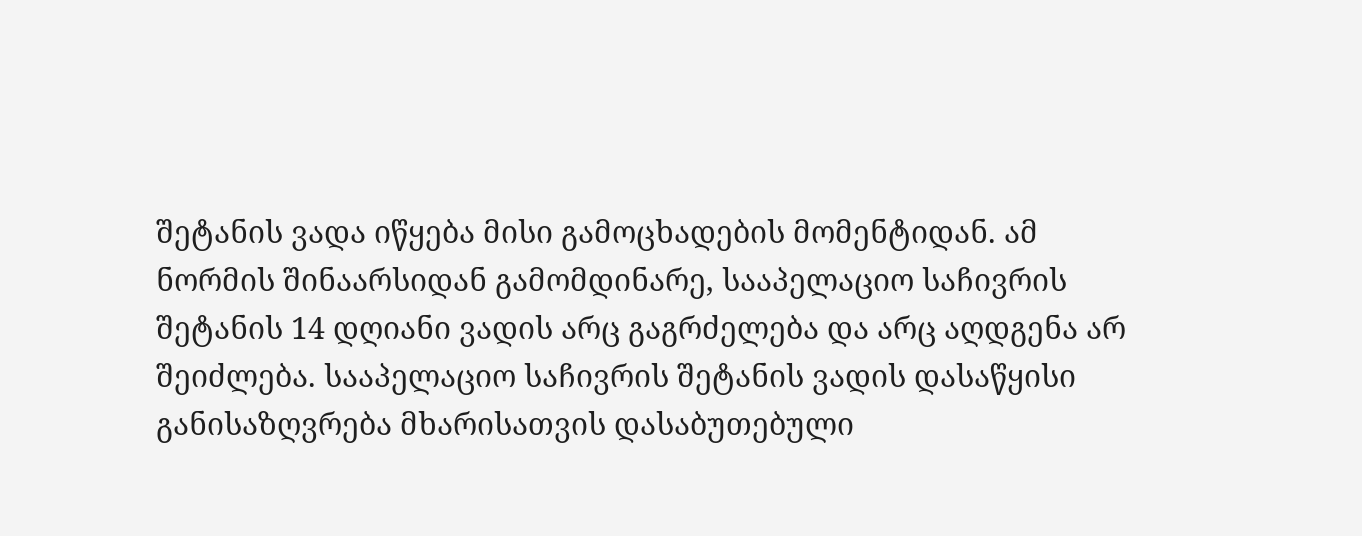შეტანის ვადა იწყება მისი გამოცხადების მომენტიდან. ამ ნორმის შინაარსიდან გამომდინარე, სააპელაციო საჩივრის შეტანის 14 დღიანი ვადის არც გაგრძელება და არც აღდგენა არ შეიძლება. სააპელაციო საჩივრის შეტანის ვადის დასაწყისი განისაზღვრება მხარისათვის დასაბუთებული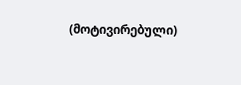(მოტივირებული)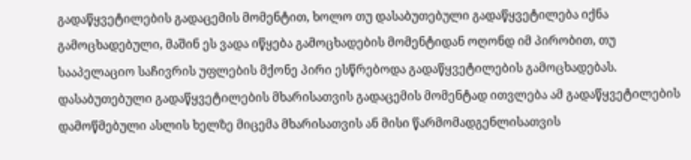გადაწყვეტილების გადაცემის მომენტით, ხოლო თუ დასაბუთებული გადაწყვეტილება იქნა გამოცხადებული, მაშინ ეს ვადა იწყება გამოცხადების მომენტიდან ოღონდ იმ პირობით, თუ სააპელაციო საჩივრის უფლების მქონე პირი ესწრებოდა გადაწყვეტილების გამოცხადებას. დასაბუთებული გადაწყვეტილების მხარისათვის გადაცემის მომენტად ითვლება ამ გადაწყვეტილების დამოწმებული ასლის ხელზე მიცემა მხარისათვის ან მისი წარმომადგენლისათვის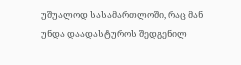უშუალოდ სასამართლოში, რაც მან უნდა დაადასტუროს შედგენილ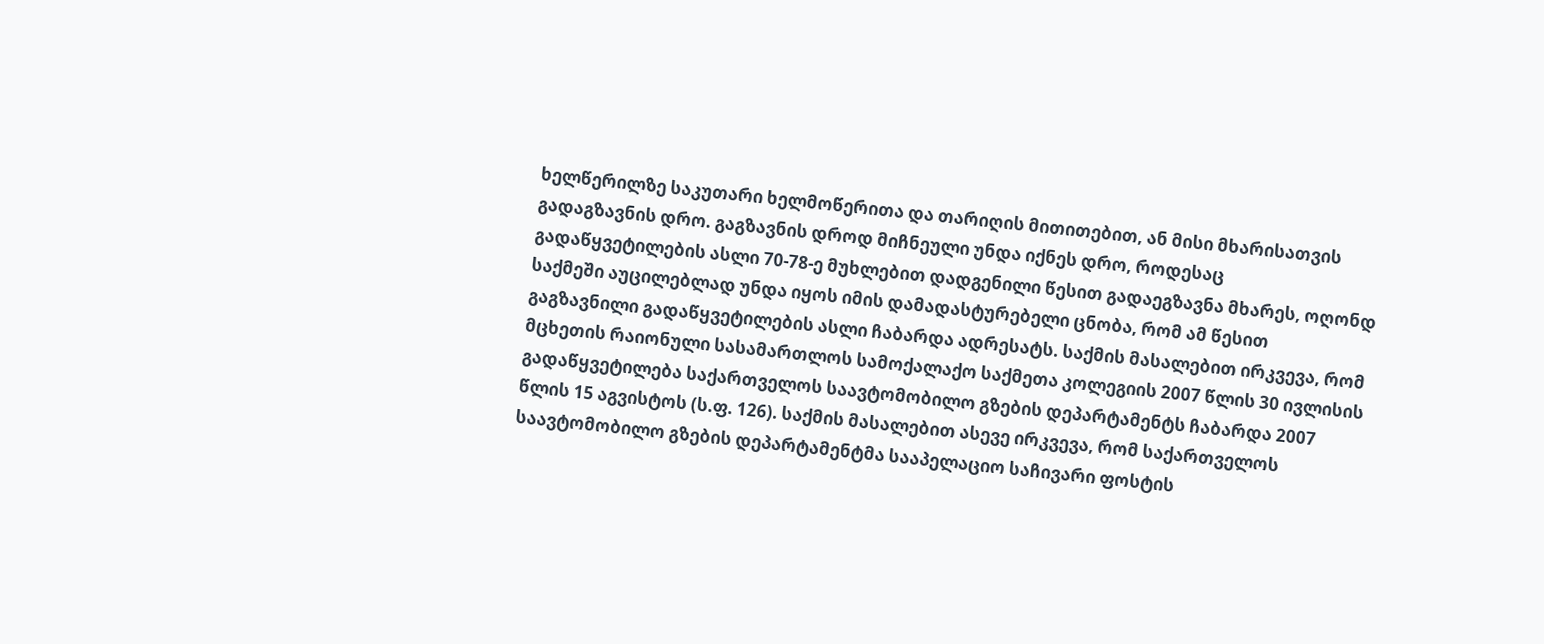ხელწერილზე საკუთარი ხელმოწერითა და თარიღის მითითებით, ან მისი მხარისათვის გადაგზავნის დრო. გაგზავნის დროდ მიჩნეული უნდა იქნეს დრო, როდესაც გადაწყვეტილების ასლი 70-78-ე მუხლებით დადგენილი წესით გადაეგზავნა მხარეს, ოღონდ საქმეში აუცილებლად უნდა იყოს იმის დამადასტურებელი ცნობა, რომ ამ წესით გაგზავნილი გადაწყვეტილების ასლი ჩაბარდა ადრესატს. საქმის მასალებით ირკვევა, რომ მცხეთის რაიონული სასამართლოს სამოქალაქო საქმეთა კოლეგიის 2007 წლის 30 ივლისის გადაწყვეტილება საქართველოს საავტომობილო გზების დეპარტამენტს ჩაბარდა 2007 წლის 15 აგვისტოს (ს.ფ. 126). საქმის მასალებით ასევე ირკვევა, რომ საქართველოს საავტომობილო გზების დეპარტამენტმა სააპელაციო საჩივარი ფოსტის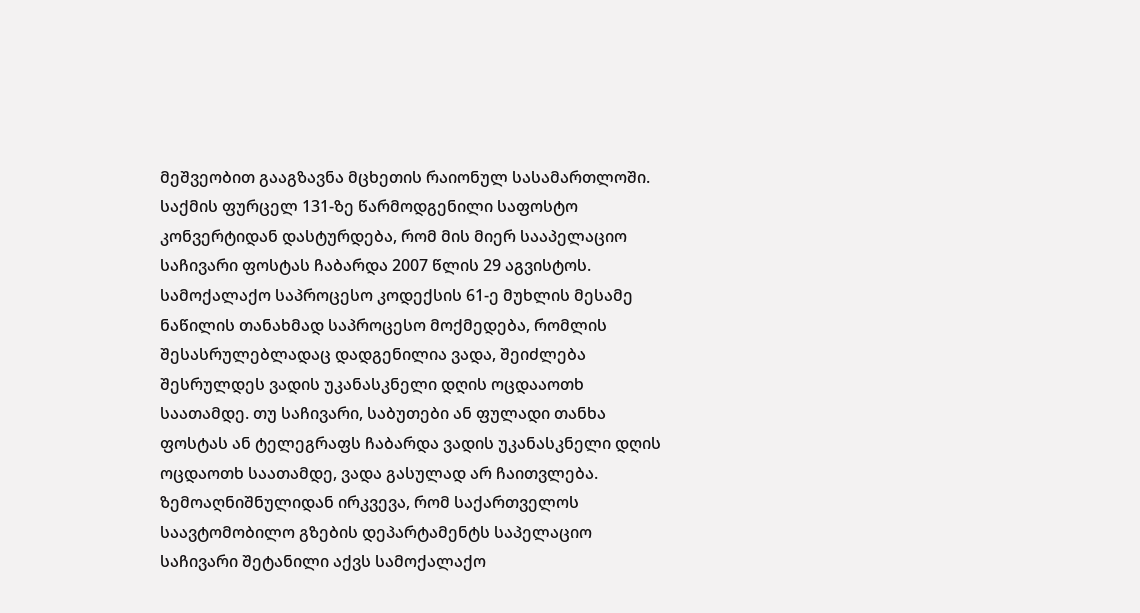მეშვეობით გააგზავნა მცხეთის რაიონულ სასამართლოში. საქმის ფურცელ 131-ზე წარმოდგენილი საფოსტო კონვერტიდან დასტურდება, რომ მის მიერ სააპელაციო საჩივარი ფოსტას ჩაბარდა 2007 წლის 29 აგვისტოს. სამოქალაქო საპროცესო კოდექსის 61-ე მუხლის მესამე ნაწილის თანახმად საპროცესო მოქმედება, რომლის შესასრულებლადაც დადგენილია ვადა, შეიძლება შესრულდეს ვადის უკანასკნელი დღის ოცდააოთხ საათამდე. თუ საჩივარი, საბუთები ან ფულადი თანხა ფოსტას ან ტელეგრაფს ჩაბარდა ვადის უკანასკნელი დღის ოცდაოთხ საათამდე, ვადა გასულად არ ჩაითვლება. ზემოაღნიშნულიდან ირკვევა, რომ საქართველოს საავტომობილო გზების დეპარტამენტს საპელაციო საჩივარი შეტანილი აქვს სამოქალაქო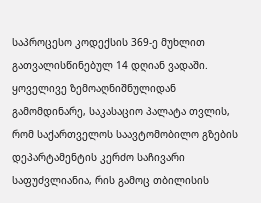საპროცესო კოდექსის 369-ე მუხლით გათვალისწინებულ 14 დღიან ვადაში.
ყოველივე ზემოაღნიშნულიდან გამომდინარე, საკასაციო პალატა თვლის, რომ საქართველოს საავტომობილო გზების დეპარტამენტის კერძო საჩივარი საფუძვლიანია, რის გამოც თბილისის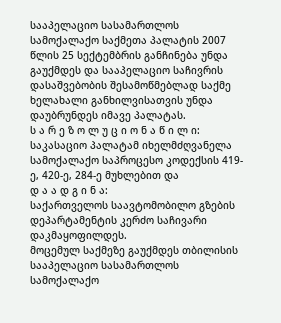სააპელაციო სასამართლოს სამოქალაქო საქმეთა პალატის 2007 წლის 25 სექტემბრის განჩინება უნდა გაუქმდეს და სააპელაციო საჩივრის დასაშვებობის შესამოწმებლად საქმე ხელახალი განხილვისათვის უნდა დაუბრუნდეს იმავე პალატას.
ს ა რ ე ზ ო ლ უ ც ი ო ნ ა წ ი ლ ი:
საკასაციო პალატამ იხელმძღვანელა სამოქალაქო საპროცესო კოდექსის 419-ე, 420-ე, 284-ე მუხლებით და
დ ა ა დ გ ი ნ ა:
საქართველოს საავტომობილო გზების დეპარტამენტის კერძო საჩივარი დაკმაყოფილდეს.
მოცემულ საქმეზე გაუქმდეს თბილისის სააპელაციო სასამართლოს სამოქალაქო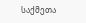საქმეთა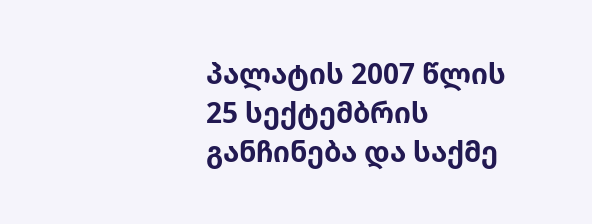პალატის 2007 წლის 25 სექტემბრის განჩინება და საქმე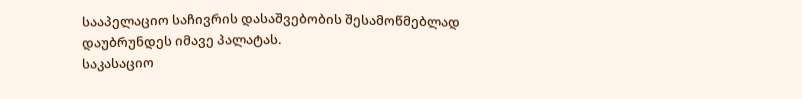სააპელაციო საჩივრის დასაშვებობის შესამოწმებლად დაუბრუნდეს იმავე პალატას.
საკასაციო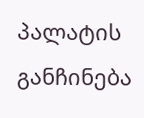პალატის განჩინება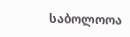საბოლოოა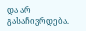და არ გასაჩივრდება.